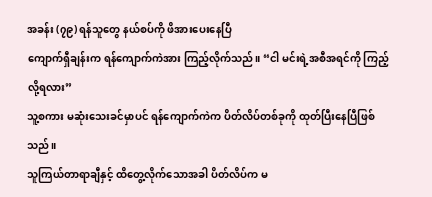အခန်း (၇၉) ရန်သူတွေ နယ်စပ်ကို ဖိအားပေးနေပြီ
ကျောက်ရှီချန်းက ရန်ကျောက်ကဲအား ကြည့်လိုက်သည်။ “ငါ မင်းရဲ့အစီအရင်ကို ကြည့်လို့ရလား”
သူ့စကား မဆုံးသေးခင်မှာပင် ရန်ကျောက်ကဲက ပိတ်လိပ်တစ်ခုကို ထုတ်ပြီးနေပြီဖြစ်သည်။
သူကြယ်တာရာချီနှင့် ထိတွေ့လိုက်သောအခါ ပိတ်လိပ်က မ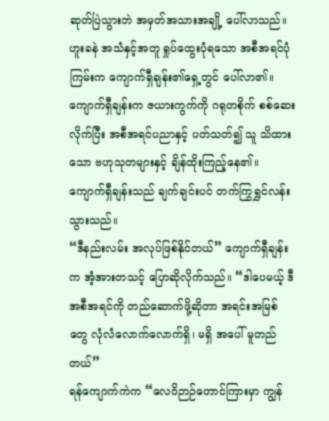ဆုတ်ပြဲသွားဘဲ အမှတ်အသားအချို့ ပေါ်လာသည်။ ဟူးခနဲ အသံနှင့်အတူ ရှုပ်ထွေးပုံရသော အစီအရင်ပုံကြမ်းက ကျောက်ရှီချန်း၏ရှေ့တွင် ပေါ်လာ၏။
ကျောက်ရှီချန်းက ဇယားကွက်ကို ဂရုတစိုက် စစ်ဆေးလိုက်ပြီး အစီအရင်ပညာနှင့် ပတ်သတ်၍ သူ သိထားသော ဗဟုသုတများနှင့် ချိန်ထိုးကြည့်နေ၏။ ကျောက်ရှီချန်းသည် ချက်ချင်းပင် တက်ကြွရွှင်လန်းသွားသည်။
“ဒီနည်းလမ်း အလုပ်ဖြစ်နိုင်တယ်” ကျောက်ရှီချန်းက အံ့အားတသင့် ပြောဆိုလိုက်သည်။ “ဒါပေမယ့် ဒီအစီအရင်ကို တည်ဆောက်ဖို့ဆိုတာ အရင်းအမြစ်တွေ လုံလံလောက်လောက်ရှိ၊ မရှိ အပေါ် မူတည်တယ်”
ရန်ကျောက်ကဲက “လေဝိဉာဉ်တောင်ကြားမှာ ကျွန်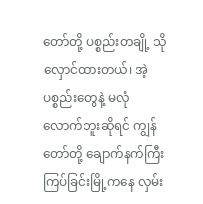တော်တို့ ပစ္စည်းတချို့ သိုလှောင်ထားတယ်၊ အဲ့ပစ္စည်းတွေနဲ့ မလုံလောက်ဘူးဆိုရင် ကျွန်တော်တို့ ချောက်နက်ကြီးကြပ်ခြင်းမြို့ကနေ လှမ်း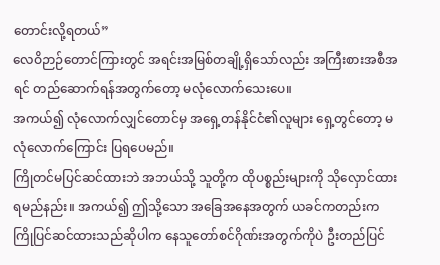တောင်းလို့ရတယ်”
လေဝိဉာဉ်တောင်ကြားတွင် အရင်းအမြစ်တချို့ရှိသော်လည်း အကြီးစားအစီအရင် တည်ဆောက်ရန်အတွက်တော့ မလုံလောက်သေးပေ။
အကယ်၍ လုံလောက်လျှင်တောင်မှ အရှေ့တန်နိုင်ငံ၏လူများ ရှေ့တွင်တော့ မလုံလောက်ကြောင်း ပြရပေမည်။
ကြိုတင်မပြင်ဆင်ထားဘဲ အဘယ်သို့ သူတို့က ထိုပစ္စည်းများကို သိုလှောင်ထားရမည်နည်း။ အကယ်၍ ဤသို့သော အခြေအနေအတွက် ယခင်ကတည်းက ကြိုပြင်ဆင်ထားသည်ဆိုပါက နေသူတော်စင်ဂိုဏ်းအတွက်ကိုပဲ ဦးတည်ပြင်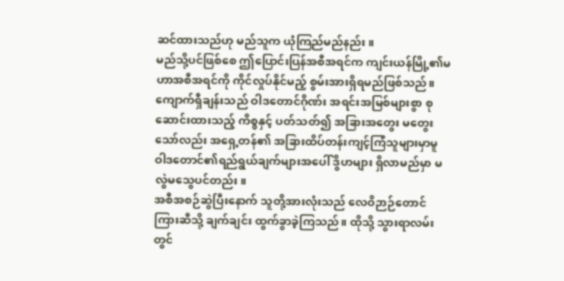ဆင်ထားသည်ဟု မည်သူက ယုံကြည်မည်နည်း။
မည်သို့ပင်ဖြစ်စေ ဤပြောင်းပြန်အစီအရင်က ကျင်းယန်မြို့၏မဟာအစီအရင်ကို ကိုင်လှုပ်နိုင်မည့် စွမ်းအားရှိရမည်ဖြစ်သည်။
ကျောက်ရှီချန်းသည် ဝါဒတောင်ဂိုဏ်း အရင်းအမြစ်များစွာ စုဆောင်းထားသည့် ကိစ္စနှင့် ပတ်သတ်၍ အခြားအတွေး မတွေးသော်လည်း အရှေ့တန်၏ အခြားထိပ်တန်းကျင့်ကြံသူများမှာမူ ဝါဒတောင်၏ရည်ရွယ်ချက်များအပေါ် ဒွိဟများ ရှိလာမည်မှာ မလွဲမသွေပင်တည်း။
အစီအစဉ်ဆွဲပြီးနောက် သူတို့အားလုံးသည် လေဝိဉာဉ်တောင်ကြားဆီသို့ ချက်ချင်း ထွက်ခွာခဲ့ကြသည်။ ထိုသို့ သွားရာလမ်းတွင်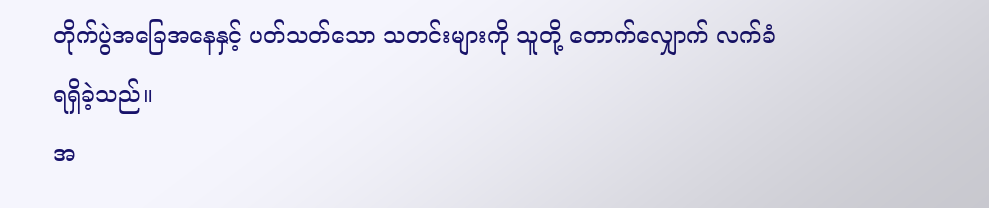တိုက်ပွဲအခြေအနေနှင့် ပတ်သတ်သော သတင်းများကို သူတို့ တောက်လျှောက် လက်ခံရရှိခဲ့သည်။
အ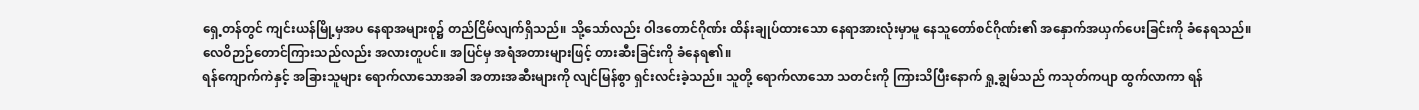ရှေ့တန်တွင် ကျင်းယန်မြို့မှအပ နေရာအများစု၌ တည်ငြိမ်လျက်ရှိသည်။ သို့သော်လည်း ဝါဒတောင်ဂိုဏ်း ထိန်းချုပ်ထားသော နေရာအားလုံးမှာမူ နေသူတော်စင်ဂိုဏ်း၏ အနှောက်အယှက်ပေးခြင်းကို ခံနေရသည်။
လေဝိဉာဉ်တောင်ကြားသည်လည်း အလားတူပင်။ အပြင်မှ အရံအတားများဖြင့် တားဆီးခြင်းကို ခံနေရ၏။
ရန်ကျောက်ကဲနှင့် အခြားသူများ ရောက်လာသောအခါ အတားအဆီးများကို လျင်မြန်စွာ ရှင်းလင်းခဲ့သည်။ သူတို့ ရောက်လာသော သတင်းကို ကြားသိပြီးနောက် ရှု့ချွမ်သည် ကသုတ်ကပျာ ထွက်လာကာ ရန်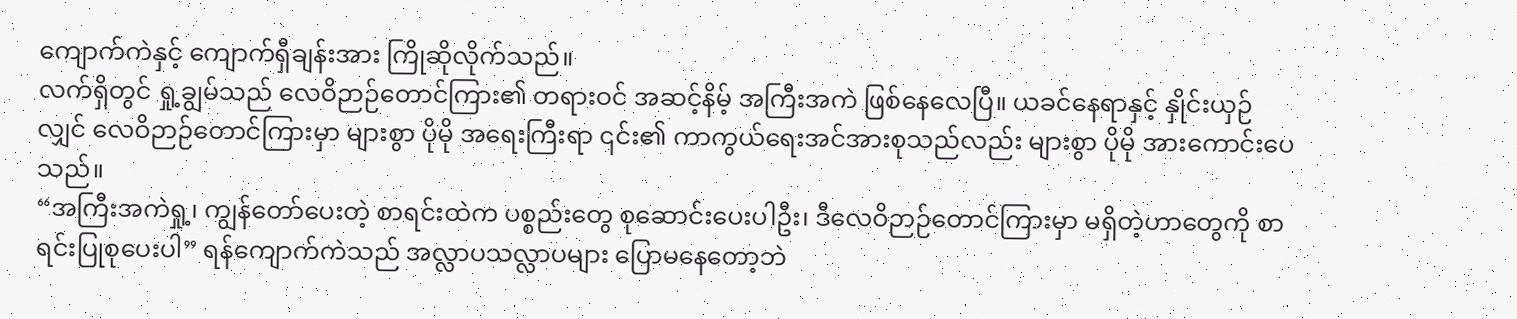ကျောက်ကဲနှင့် ကျောက်ရှီချန်းအား ကြိုဆိုလိုက်သည်။
လက်ရှိတွင် ရှု့ချွမ်သည် လေဝိဉာဉ်တောင်ကြား၏ တရားဝင် အဆင့်နိမ့် အကြီးအကဲ ဖြစ်နေလေပြီ။ ယခင်နေရာနှင့် နှိုင်းယှဉ်လျှင် လေဝိဉာဉ်တောင်ကြားမှာ များစွာ ပိုမို အရေးကြီးရာ ၎င်း၏ ကာကွယ်ရေးအင်အားစုသည်လည်း များစွာ ပိုမို အားကောင်းပေသည်။
“အကြီးအကဲရှု့၊ ကျွန်တော်ပေးတဲ့ စာရင်းထဲက ပစ္စည်းတွေ စုဆောင်းပေးပါဦး၊ ဒီလေဝိဉာဉ်တောင်ကြားမှာ မရှိတဲ့ဟာတွေကို စာရင်းပြုစုပေးပါ” ရန်ကျောက်ကဲသည် အလ္လာပသလ္လာပများ ပြောမနေတော့ဘဲ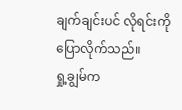ချက်ချင်းပင် လိုရင်းကို ပြောလိုက်သည်။
ရှု့ချွမ်က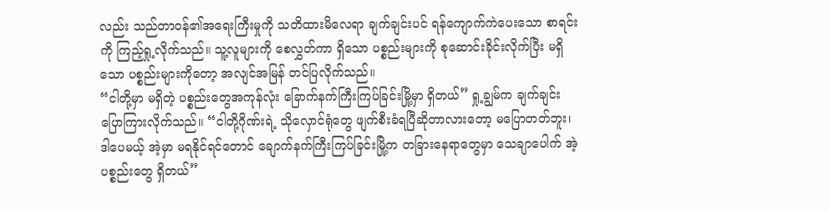လည်း သည်တာဝန်၏အရေးကြီးမှုကို သတိထားမိလေရာ ချက်ချင်းပင် ရန်ကျောက်ကဲပေးသော စာရင်းကို ကြည့်ရှု့လိုက်သည်။ သူ့လူများကို စေလွှတ်ကာ ရှိသော ပစ္စည်းများကို စုဆောင်းခိုင်းလိုက်ပြီး မရှိသော ပစ္စည်းများကိုတော့ အလျင်အမြန် တင်ပြလိုက်သည်။
“ငါတို့မှာ မရှိတဲ့ ပစ္စည်းတွေအကုန်လုံး ခြောက်နက်ကြီးကြပ်ခြင်းမြို့မှာ ရှိတယ်” ရှု့ချွမ်က ချက်ချင်း ပြောကြားလိုက်သည်။ “ငါတို့ဂိုဏ်းရဲ့ သိုလှောင်ရုံတွေ ဖျက်စီးခံရပြီဆိုတာလားတော့ မပြောတတ်ဘူး၊ ဒါပေမယ့် အဲ့မှာ မရနိုင်ရင်တောင် ချောက်နက်ကြီးကြပ်ခြင်းမြို့က တခြားနေရာတွေမှာ သေချာပေါက် အဲ့ပစ္စည်းတွေ ရှိတယ်”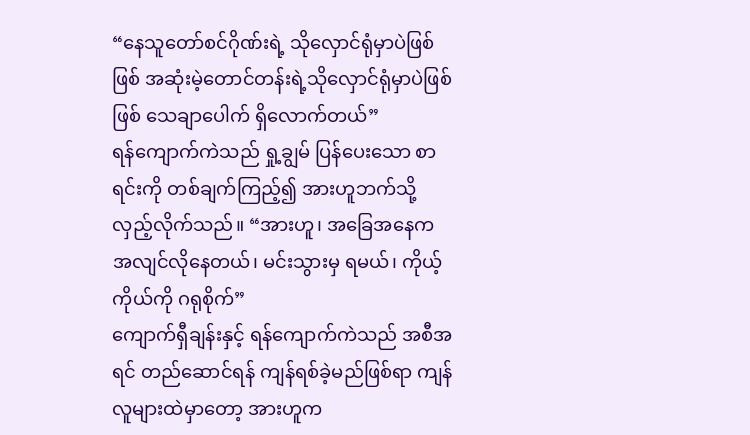“နေသူတော်စင်ဂိုဏ်းရဲ့ သိုလှောင်ရုံမှာပဲဖြစ်ဖြစ် အဆုံးမဲ့တောင်တန်းရဲ့သိုလှောင်ရုံမှာပဲဖြစ်ဖြစ် သေချာပေါက် ရှိလောက်တယ်”
ရန်ကျောက်ကဲသည် ရှု့ချွမ် ပြန်ပေးသော စာရင်းကို တစ်ချက်ကြည့်၍ အားဟူဘက်သို့ လှည့်လိုက်သည်။ “အားဟူ၊ အခြေအနေက အလျင်လိုနေတယ်၊ မင်းသွားမှ ရမယ်၊ ကိုယ့်ကိုယ်ကို ဂရုစိုက်”
ကျောက်ရှီချန်းနှင့် ရန်ကျောက်ကဲသည် အစီအရင် တည်ဆောင်ရန် ကျန်ရစ်ခဲ့မည်ဖြစ်ရာ ကျန်လူများထဲမှာတော့ အားဟူက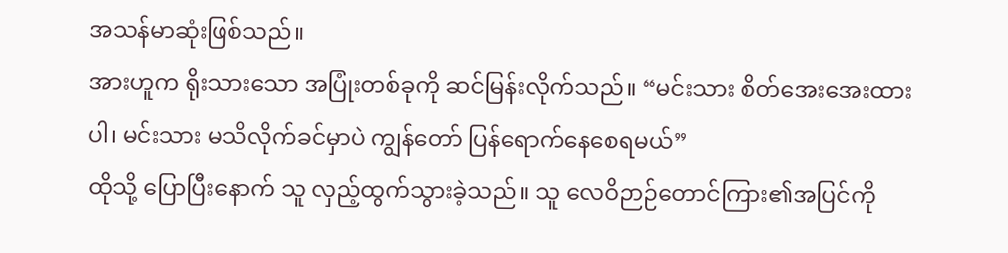အသန်မာဆုံးဖြစ်သည်။
အားဟူက ရိုးသားသော အပြုံးတစ်ခုကို ဆင်မြန်းလိုက်သည်။ “မင်းသား စိတ်အေးအေးထားပါ၊ မင်းသား မသိလိုက်ခင်မှာပဲ ကျွန်တော် ပြန်ရောက်နေစေရမယ်”
ထိုသို့ ပြောပြီးနောက် သူ လှည့်ထွက်သွားခဲ့သည်။ သူ လေဝိဉာဉ်တောင်ကြား၏အပြင်ကို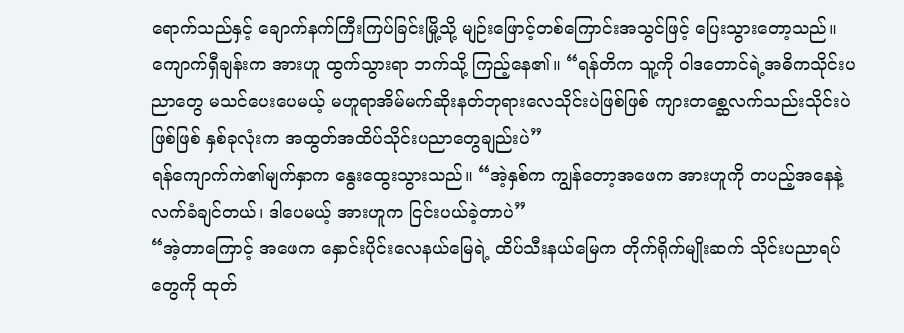ရောက်သည်နှင့် ချောက်နက်ကြီးကြပ်ခြင်းမြို့သို့ မျဉ်းဖြောင့်တစ်ကြောင်းအသွင်ဖြင့် ပြေးသွားတော့သည်။
ကျောက်ရှီချန်းက အားဟူ ထွက်သွားရာ ဘက်သို့ ကြည့်နေ၏။ “ရန်တိက သူ့ကို ဝါဒတောင်ရဲ့အဓိကသိုင်းပညာတွေ မသင်ပေးပေမယ့် မဟူရာအိမ်မက်ဆိုးနတ်ဘုရားလေသိုင်းပဲဖြစ်ဖြစ် ကျားတစ္ဆေလက်သည်းသိုင်းပဲဖြစ်ဖြစ် နှစ်ခုလုံးက အထွတ်အထိပ်သိုင်းပညာတွေချည်းပဲ”
ရန်ကျောက်ကဲ၏မျက်နှာက နွေးထွေးသွားသည်။ “အဲ့နှစ်က ကျွန်တော့အဖေက အားဟူကို တပည့်အနေနဲ့ လက်ခံချင်တယ်၊ ဒါပေမယ့် အားဟူက ငြင်းပယ်ခဲ့တာပဲ”
“အဲ့တာကြောင့် အဖေက နှောင်းပိုင်းလေနယ်မြေရဲ့ ထိပ်သီးနယ်မြေက တိုက်ရိုက်မျိုးဆက် သိုင်းပညာရပ်တွေကို ထုတ်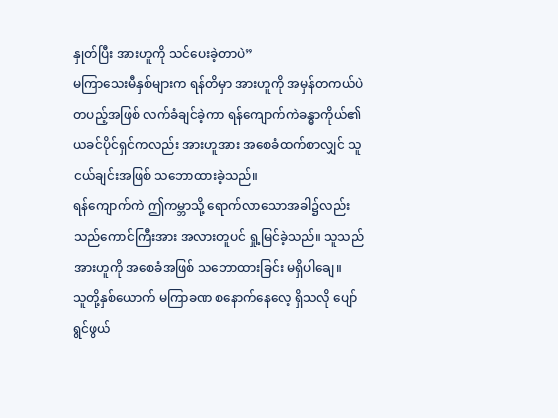နှုတ်ပြီး အားဟူကို သင်ပေးခဲ့တာပဲ”
မကြာသေးမီနှစ်များက ရန်တိမှာ အားဟူကို အမှန်တကယ်ပဲ တပည့်အဖြစ် လက်ခံချင်ခဲ့ကာ ရန်ကျောက်ကဲခန္ဓာကိုယ်၏ယခင်ပိုင်ရှင်ကလည်း အားဟူအား အစေခံထက်စာလျှင် သူငယ်ချင်းအဖြစ် သဘောထားခဲ့သည်။
ရန်ကျောက်ကဲ ဤကမ္ဘာသို့ ရောက်လာသောအခါ၌လည်း သည်ကောင်ကြီးအား အလားတူပင် ရှု့မြင်ခဲ့သည်။ သူသည် အားဟူကို အစေခံအဖြစ် သဘောထားခြင်း မရှိပါချေ။
သူတို့နှစ်ယောက် မကြာခဏ စနောက်နေလေ့ ရှိသလို ပျော်ရွင်ဖွယ်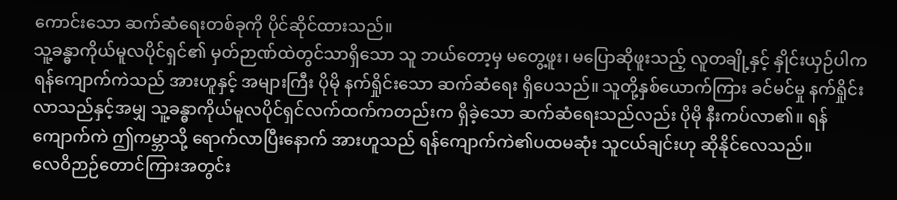ကောင်းသော ဆက်ဆံရေးတစ်ခုကို ပိုင်ဆိုင်ထားသည်။
သူ့ခန္ဓာကိုယ်မူလပိုင်ရှင်၏ မှတ်ဉာဏ်ထဲတွင်သာရှိသော သူ ဘယ်တော့မှ မတွေ့ဖူး၊ မပြောဆိုဖူးသည့် လူတချို့နှင့် နှိုင်းယှဉ်ပါက ရန်ကျောက်ကဲသည် အားဟူနှင့် အများကြီး ပိုမို နက်ရှိုင်းသော ဆက်ဆံရေး ရှိပေသည်။ သူတို့နှစ်ယောက်ကြား ခင်မင်မှု နက်ရှိုင်းလာသည်နှင့်အမျှ သူ့ခန္ဓာကိုယ်မူလပိုင်ရှင်လက်ထက်ကတည်းက ရှိခဲ့သော ဆက်ဆံရေးသည်လည်း ပိုမို နီးကပ်လာ၏။ ရန်ကျောက်ကဲ ဤကမ္ဘာသို့ ရောက်လာပြီးနောက် အားဟူသည် ရန်ကျောက်ကဲ၏ပထမဆုံး သူငယ်ချင်းဟု ဆိုနိုင်လေသည်။
လေဝိဉာဉ်တောင်ကြားအတွင်း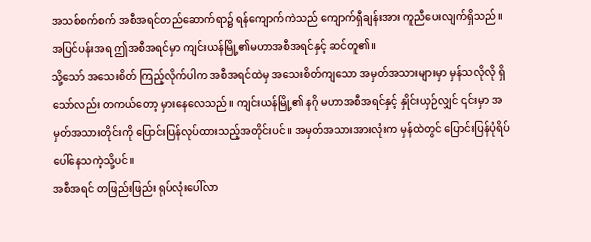အသစ်စက်စက် အစီအရင်တည်ဆောက်ရာ၌ ရန်ကျောက်ကဲသည် ကျောက်ရှီချန်းအား ကူညီပေးလျက်ရှိသည်။
အပြင်ပန်းအရ ဤအစီအရင်မှာ ကျင်းယန်မြို့၏မဟာအစီအရင်နှင့် ဆင်တူ၏။
သို့သော် အသေးစိတ် ကြည့်လိုက်ပါက အစီအရင်ထဲမှ အသေးစိတ်ကျသော အမှတ်အသားများမှာ မှန်သလိုလို ရှိသော်လည်း တကယ်တော့ မှားနေလေသည်။ ကျင်းယန်မြို့၏ နဂို မဟာအစီအရင်နှင့် နှိုင်းယှဉ်လျှင် ၎င်းမှာ အမှတ်အသားတိုင်းကို ပြောင်းပြန်လုပ်ထားသည့်အတိုင်းပင်။ အမှတ်အသားအားလုံးက မှန်ထဲတွင် ပြောင်းပြန်ပုံရိပ်ပေါ်နေသကဲ့သို့ပင်။
အစီအရင် တဖြည်းဖြည်း ရုပ်လုံးပေါ်လာ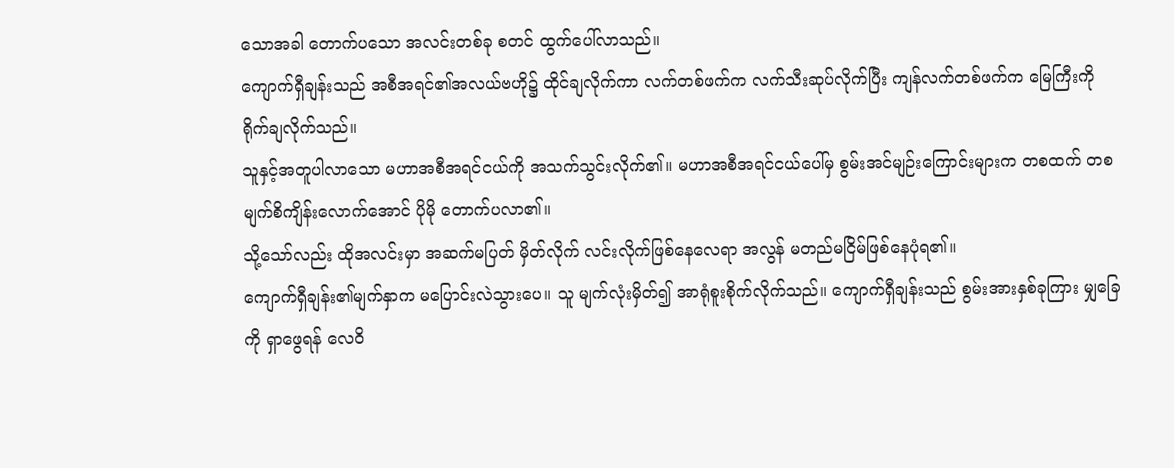သောအခါ တောက်ပသော အလင်းတစ်ခု စတင် ထွက်ပေါ်လာသည်။
ကျောက်ရှီချန်းသည် အစီအရင်၏အလယ်ဗဟို၌ ထိုင်ချလိုက်ကာ လက်တစ်ဖက်က လက်သီးဆုပ်လိုက်ပြီး ကျန်လက်တစ်ဖက်က မြေကြီးကို ရိုက်ချလိုက်သည်။
သူနှင့်အတူပါလာသော မဟာအစီအရင်ငယ်ကို အသက်သွင်းလိုက်၏။ မဟာအစီအရင်ငယ်ပေါ်မှ စွမ်းအင်မျဉ်းကြောင်းများက တစထက် တစ မျက်စိကျိန်းလောက်အောင် ပိုမို တောက်ပလာ၏။
သို့သော်လည်း ထိုအလင်းမှာ အဆက်မပြတ် မှိတ်လိုက် လင်းလိုက်ဖြစ်နေလေရာ အလွန် မတည်မငြိမ်ဖြစ်နေပုံရ၏။
ကျောက်ရှီချန်း၏မျက်နှာက မပြောင်းလဲသွားပေ။ သူ မျက်လုံးမှိတ်၍ အာရုံစူးစိုက်လိုက်သည်။ ကျောက်ရှီချန်းသည် စွမ်းအားနှစ်ခုကြား မျှခြေကို ရှာဖွေရန် လေဝိ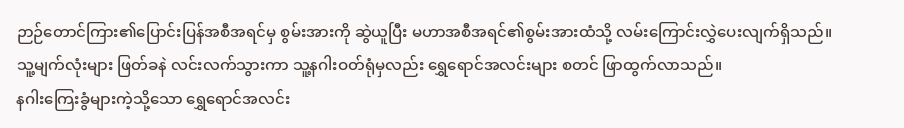ဉာဉ်တောင်ကြား၏ပြောင်းပြန်အစီအရင်မှ စွမ်းအားကို ဆွဲယူပြီး မဟာအစီအရင်၏စွမ်းအားထံသို့ လမ်းကြောင်းလွှဲပေးလျက်ရှိသည်။
သူ့မျက်လုံးများ ဖြတ်ခနဲ လင်းလက်သွားကာ သူ့နဂါးဝတ်ရုံမှလည်း ရွှေရောင်အလင်းများ စတင် ဖြာထွက်လာသည်။
နဂါးကြေးခွံများကဲ့သို့သော ရွှေရောင်အလင်း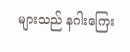များသည် နဂါးကြေး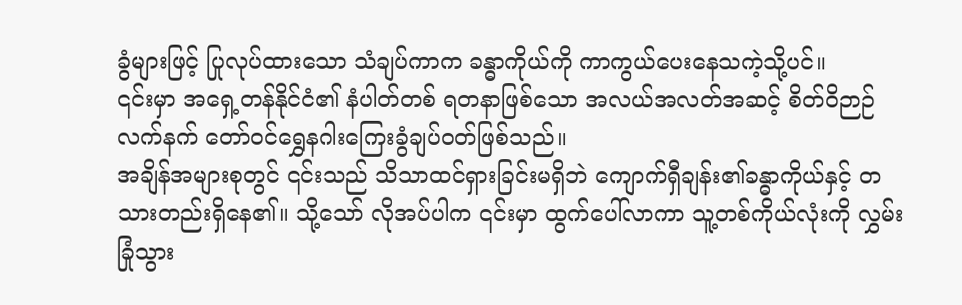ခွံများဖြင့် ပြုလုပ်ထားသော သံချပ်ကာက ခန္ဓာကိုယ်ကို ကာကွယ်ပေးနေသကဲ့သို့ပင်။
၎င်းမှာ အရှေ့တန်နိုင်ငံ၏ နံပါတ်တစ် ရတနာဖြစ်သော အလယ်အလတ်အဆင့် စိတ်ဝိဉာဉ်လက်နက် တော်ဝင်ရွှေနဂါးကြေးခွံချပ်ဝတ်ဖြစ်သည်။
အချိန်အများစုတွင် ၎င်းသည် သိသာထင်ရှားခြင်းမရှိဘဲ ကျောက်ရှီချန်း၏ခန္ဓာကိုယ်နှင့် တသားတည်းရှိနေ၏။ သို့သော် လိုအပ်ပါက ၎င်းမှာ ထွက်ပေါ်လာကာ သူ့တစ်ကိုယ်လုံးကို လွှမ်းခြုံသွား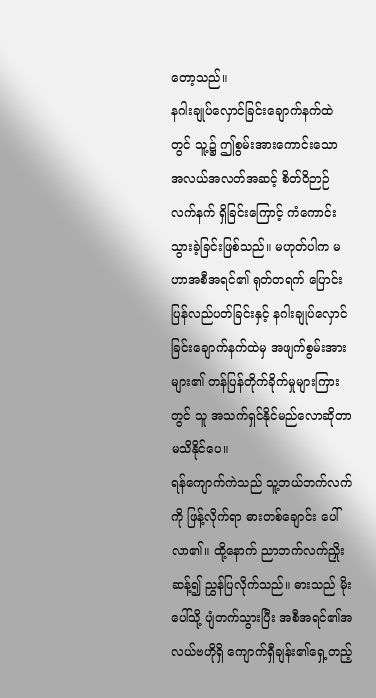တော့သည်။
နဂါးချုပ်လှောင်ခြင်းချောက်နက်ထဲတွင် သူ့၌ ဤစွမ်းအားကောင်းသော အလယ်အလတ်အဆင့် စိတ်ဝိဉာဉ်လက်နက် ရှိခြင်းကြောင့် ကံကောင်းသွားခဲ့ခြင်းဖြစ်သည်။ မဟုတ်ပါက မဟာအစီအရင်၏ ရုတ်တရက် ပြောင်းပြန်လည်ပတ်ခြင်းနှင့် နဂါးချုပ်လှောင်ခြင်းချောက်နက်ထဲမှ အဖျက်စွမ်းအားများ၏ တန်ပြန်တိုက်ခိုက်မှုများကြားတွင် သူ အသက်ရှင်နိုင်မည်လောဆိုတာ မသိနိုင်ပေ။
ရန်ကျောက်ကဲသည် သူ့ဘယ်ဘက်လက်ကို ဖြန့်လိုက်ရာ ဓားတစ်ချောင်း ပေါ်လာ၏။ ထို့နောက် ညာဘက်လက်ညှိုးဆန့်၍ ညွှန်ပြလိုက်သည်။ ဓားသည် မိုးပေါ်သို့ ပျံတက်သွားပြီး အစီအရင်၏အလယ်ဗဟိုရှိ ကျောက်ရှီချန်း၏ရှေ့တည့်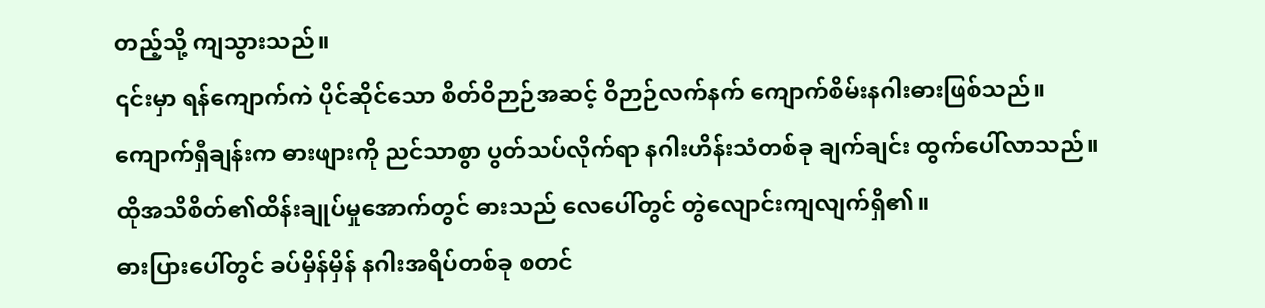တည့်သို့ ကျသွားသည်။
၎င်းမှာ ရန်ကျောက်ကဲ ပိုင်ဆိုင်သော စိတ်ဝိဉာဉ်အဆင့် ဝိဉာဉ်လက်နက် ကျောက်စိမ်းနဂါးဓားဖြစ်သည်။
ကျောက်ရှီချန်းက ဓားဖျားကို ညင်သာစွာ ပွတ်သပ်လိုက်ရာ နဂါးဟိန်းသံတစ်ခု ချက်ချင်း ထွက်ပေါ်လာသည်။
ထိုအသိစိတ်၏ထိန်းချုပ်မှုအောက်တွင် ဓားသည် လေပေါ်တွင် တွဲလျောင်းကျလျက်ရှိ၏။
ဓားပြားပေါ်တွင် ခပ်မှိန်မှိန် နဂါးအရိပ်တစ်ခု စတင်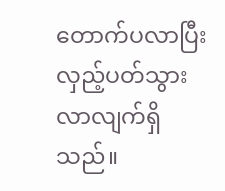တောက်ပလာပြီး လှည့်ပတ်သွားလာလျက်ရှိသည်။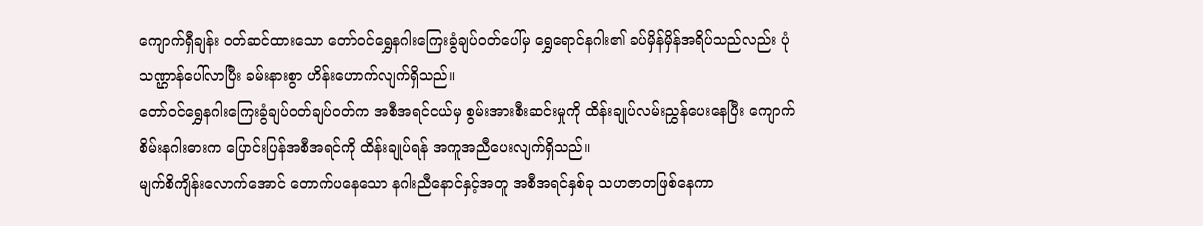ကျောက်ရှီချန်း ဝတ်ဆင်ထားသော တော်ဝင်ရွှေနဂါးကြေးခွံချပ်ဝတ်ပေါ်မှ ရွှေရောင်နဂါး၏ ခပ်မှိန်မှိန်အရိပ်သည်လည်း ပုံသဏ္ဌာန်ပေါ်လာပြီး ခမ်းနားစွာ ဟိန်းဟောက်လျက်ရှိသည်။
တော်ဝင်ရွှေနဂါးကြေးခွံချပ်ဝတ်ချပ်ဝတ်က အစီအရင်ငယ်မှ စွမ်းအားစီးဆင်းမှုကို ထိန်းချုပ်လမ်းညွှန်ပေးနေပြီး ကျောက်စိမ်းနဂါးဓားက ပြောင်းပြန်အစီအရင်ကို ထိန်းချုပ်ရန် အကူအညီပေးလျက်ရှိသည်။
မျက်စိကျိန်းလောက်အောင် တောက်ပနေသော နဂါးညီနောင်နှင့်အတူ အစီအရင်နှစ်ခု သဟဇာတဖြစ်နေကာ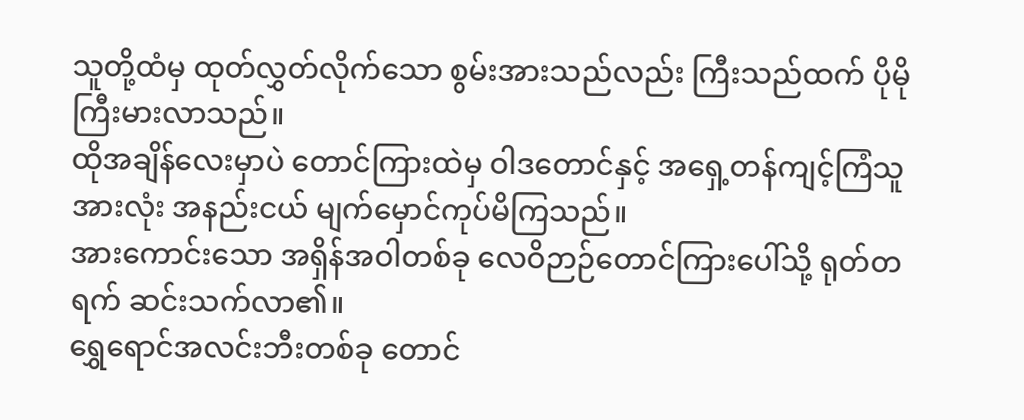သူတို့ထံမှ ထုတ်လွှတ်လိုက်သော စွမ်းအားသည်လည်း ကြီးသည်ထက် ပိုမိုကြီးမားလာသည်။
ထိုအချိန်လေးမှာပဲ တောင်ကြားထဲမှ ဝါဒတောင်နှင့် အရှေ့တန်ကျင့်ကြံသူအားလုံး အနည်းငယ် မျက်မှောင်ကုပ်မိကြသည်။
အားကောင်းသော အရှိန်အဝါတစ်ခု လေဝိဉာဉ်တောင်ကြားပေါ်သို့ ရုတ်တရက် ဆင်းသက်လာ၏။
ရွှေရောင်အလင်းဘီးတစ်ခု တောင်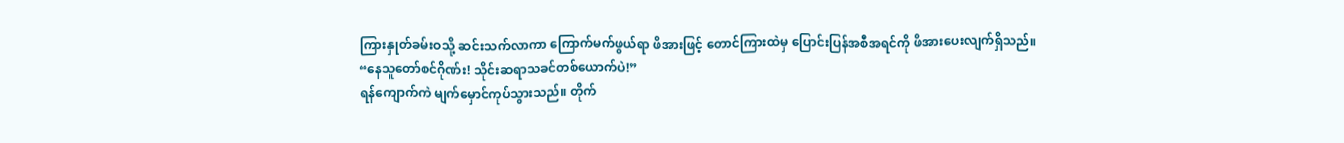ကြားနှုတ်ခမ်းဝသို့ ဆင်းသက်လာကာ ကြောက်မက်ဖွယ်ရာ ဖိအားဖြင့် တောင်ကြားထဲမှ ပြောင်းပြန်အစီအရင်ကို ဖိအားပေးလျက်ရှိသည်။
“နေသူတော်စင်ဂိုဏ်း! သိုင်းဆရာသခင်တစ်ယောက်ပဲ!”
ရန်ကျောက်ကဲ မျက်မှောင်ကုပ်သွားသည်။ တိုက်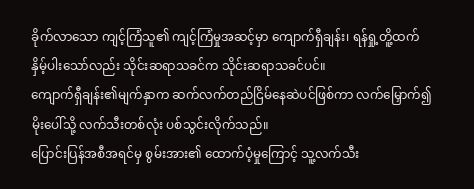ခိုက်လာသော ကျင့်ကြံသူ၏ ကျင့်ကြံမှုအဆင့်မှာ ကျောက်ရှီချန်း၊ ရန်ရှု့တိူ့ထက် နှိမ့်ပါးသော်လည်း သိုင်းဆရာသခင်က သိုင်းဆရာသခင်ပင်။
ကျောက်ရှီချန်း၏မျက်နှာက ဆက်လက်တည်ငြိမ်နေဆဲပင်ဖြစ်ကာ လက်မြှောက်၍ မိုးပေါ်သို့ လက်သီးတစ်လုံး ပစ်သွင်းလိုက်သည်။
ပြောင်းပြန်အစီအရင်မှ စွမ်းအား၏ ထောက်ပံ့မှုကြောင့် သူ့လက်သီး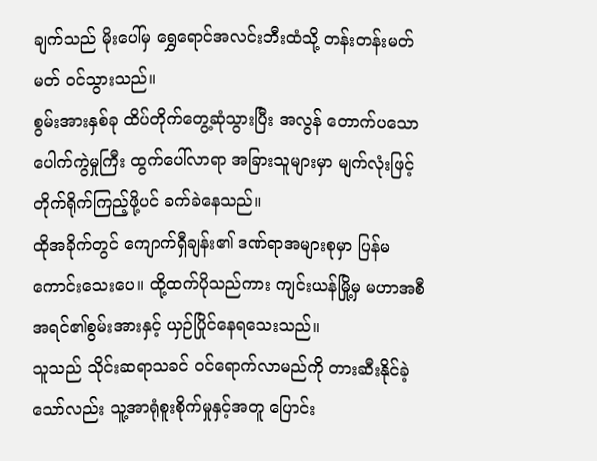ချက်သည် မိုးပေါ်မှ ရွှေရောင်အလင်းဘီးထံသို့ တန်းတန်းမတ်မတ် ဝင်သွားသည်။
စွမ်းအားနှစ်ခု ထိပ်တိုက်တွေ့ဆုံသွားပြီး အလွန် တောက်ပသော ပေါက်ကွဲမှုကြီး ထွက်ပေါ်လာရာ အခြားသူများမှာ မျက်လုံးဖြင့် တိုက်ရိုက်ကြည့်ဖို့ပင် ခက်ခဲနေသည်။
ထိုအခိုက်တွင် ကျောက်ရှီချန်း၏ ဒဏ်ရာအများစုမှာ ပြန်မကောင်းသေးပေ။ ထို့ထက်ပိုသည်ကား ကျင်းယန်မြို့မှ မဟာအစီအရင်၏စွမ်းအားနှင့် ယှဉ်ပြိုင်နေရသေးသည်။
သူသည် သိုင်းဆရာသခင် ဝင်ရောက်လာမည်ကို တားဆီးနိုင်ခဲ့သော်လည်း သူ့အာရုံစူးစိုက်မှုနှင့်အတူ ပြောင်း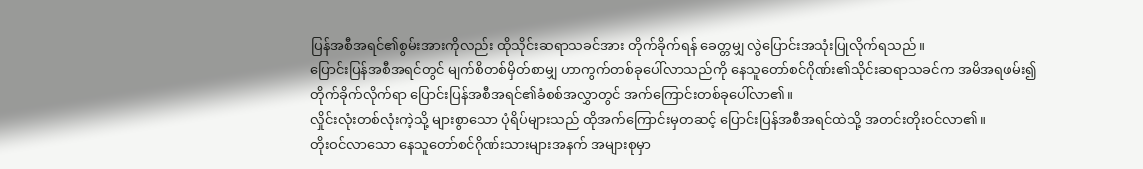ပြန်အစီအရင်၏စွမ်းအားကိုလည်း ထိုသိုင်းဆရာသခင်အား တိုက်ခိုက်ရန် ခေတ္တမျှ လွဲပြောင်းအသုံးပြုလိုက်ရသည်။
ပြောင်းပြန်အစီအရင်တွင် မျက်စိတစ်မှိတ်စာမျှ ဟာကွက်တစ်ခုပေါ်လာသည်ကို နေသူတော်စင်ဂိုဏ်း၏သိုင်းဆရာသခင်က အမိအရဖမ်း၍ တိုက်ခိုက်လိုက်ရာ ပြောင်းပြန်အစီအရင်၏ခံစစ်အလွှာတွင် အက်ကြောင်းတစ်ခုပေါ်လာ၏။
လှိုင်းလုံးတစ်လုံးကဲ့သို့ များစွာသော ပုံရိပ်များသည် ထိုအက်ကြောင်းမှတဆင့် ပြောင်းပြန်အစီအရင်ထဲသို့ အတင်းတိုးဝင်လာ၏။
တိုးဝင်လာသော နေသူတော်စင်ဂိုဏ်းသားများအနက် အများစုမှာ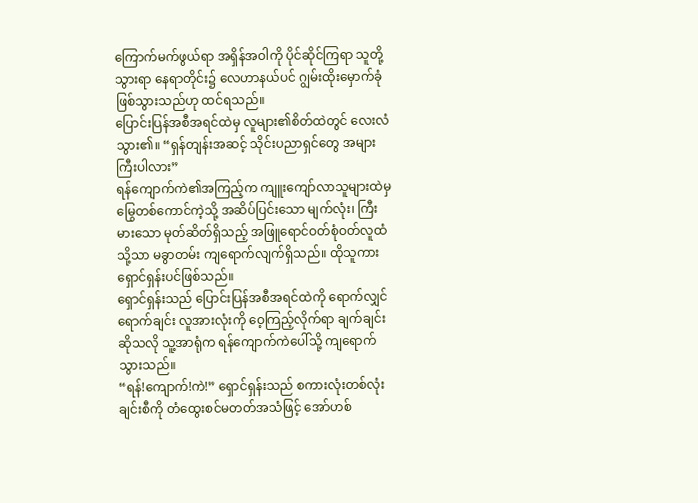ကြောက်မက်ဖွယ်ရာ အရှိန်အဝါကို ပိုင်ဆိုင်ကြရာ သူတို့ သွားရာ နေရာတိုင်း၌ လေဟာနယ်ပင် ဂျွမ်းထိုးမှောက်ခုံဖြစ်သွားသည်ဟု ထင်ရသည်။
ပြောင်းပြန်အစီအရင်ထဲမှ လူများ၏စိတ်ထဲတွင် လေးလံသွား၏။ “ရှန်တျန်းအဆင့် သိုင်းပညာရှင်တွေ အများကြီးပါလား”
ရန်ကျောက်ကဲ၏အကြည့်က ကျူးကျော်လာသူများထဲမှ မြွေတစ်ကောင်ကဲ့သို့ အဆိပ်ပြင်းသော မျက်လုံး၊ ကြီးမားသော မုတ်ဆိတ်ရှိသည့် အဖြူရောင်ဝတ်စုံဝတ်လူထံသို့သာ မခွာတမ်း ကျရောက်လျက်ရှိသည်။ ထိုသူကား ရှောင်ရှန်းပင်ဖြစ်သည်။
ရှောင်ရှန်းသည် ပြောင်းပြန်အစီအရင်ထဲကို ရောက်လျှင်ရောက်ချင်း လူအားလုံးကို ဝေ့ကြည့်လိုက်ရာ ချက်ချင်းဆိုသလို သူ့အာရုံက ရန်ကျောက်ကဲပေါ်သို့ ကျရောက်သွားသည်။
“ရန်!ကျောက်!ကဲ!” ရှောင်ရှန်းသည် စကားလုံးတစ်လုံးချင်းစီကို တံထွေးစင်မတတ်အသံဖြင့် အော်ဟစ်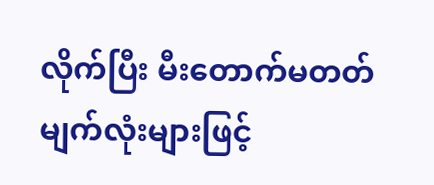လိုက်ပြီး မီးတောက်မတတ် မျက်လုံးများဖြင့်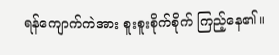ရန်ကျောက်ကဲအား စူးစူးစိုက်စိုက် ကြည့်နေ၏။